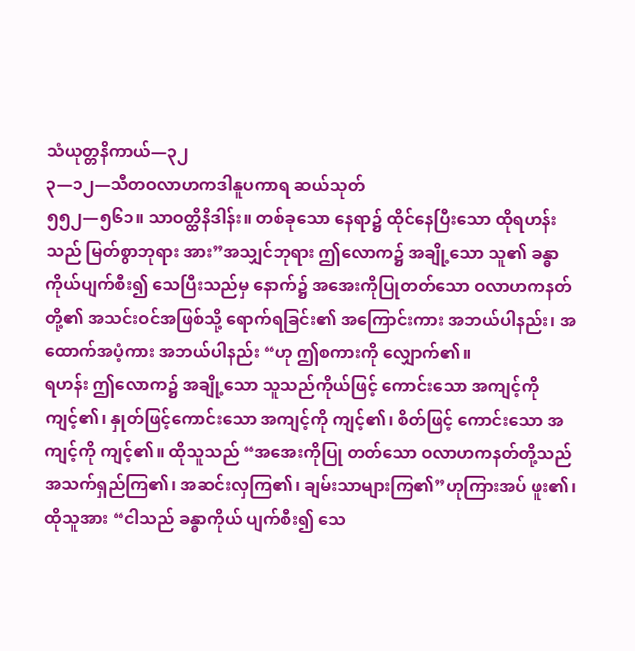သံယုတ္တနိကာယ်—၃၂
၃—၁၂—သီတဝလာဟကဒါနူပကာရ ဆယ်သုတ်
၅၅၂—၅၆၁။ သာဝတ္ထိနိဒါန်း။ တစ်ခုသော နေရာ၌ ထိုင်နေပြီးသော ထိုရဟန်းသည် မြတ်စွာဘုရား အား”အသျှင်ဘုရား ဤလောက၌ အချို့သော သူ၏ ခန္ဓာကိုယ်ပျက်စီး၍ သေပြီးသည်မှ နောက်၌ အအေးကိုပြုတတ်သော ဝလာဟကနတ်တို့၏ အသင်းဝင်အဖြစ်သို့ ရောက်ရခြင်း၏ အကြောင်းကား အဘယ်ပါနည်း၊ အထောက်အပံ့ကား အဘယ်ပါနည်း “ဟု ဤစကားကို လျှောက်၏။
ရဟန်း ဤလောက၌ အချို့သော သူသည်ကိုယ်ဖြင့် ကောင်းသော အကျင့်ကို ကျင့်၏၊ နှုတ်ဖြင့်ကောင်းသော အကျင့်ကို ကျင့်၏၊ စိတ်ဖြင့် ကောင်းသော အကျင့်ကို ကျင့်၏။ ထိုသူသည် “အအေးကိုပြု တတ်သော ဝလာဟကနတ်တို့သည် အသက်ရှည်ကြ၏၊ အဆင်းလှကြ၏၊ ချမ်းသာများကြ၏”ဟုကြားအပ် ဖူး၏၊ ထိုသူအား “ငါသည် ခန္ဓာကိုယ် ပျက်စီး၍ သေ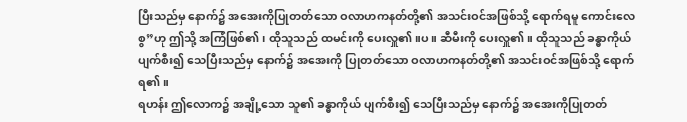ပြီးသည်မှ နောက်၌ အအေးကိုပြုတတ်သော ဝလာဟကနတ်တို့၏ အသင်းဝင်အဖြစ်သို့ ရောက်ရမူ ကောင်းလေစွ”ဟု ဤသို့ အကြံဖြစ်၏၊ ထိုသူသည် ထမင်းကို ပေးလှူ၏။ပ။ ဆီမီးကို ပေးလှူ၏။ ထိုသူသည် ခန္ဓာကိုယ် ပျက်စီး၍ သေပြီးသည်မှ နောက်၌ အအေးကို ပြုတတ်သော ဝလာဟကနတ်တို့၏ အသင်းဝင်အဖြစ်သို့ ရောက်ရ၏။
ရဟန်း ဤလောက၌ အချို့သော သူ၏ ခန္ဓာကိုယ် ပျက်စီး၍ သေပြီးသည်မှ နောက်၌ အအေးကိုပြုတတ်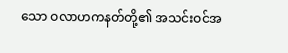သော ဝလာဟကနတ်တို့၏ အသင်းဝင်အ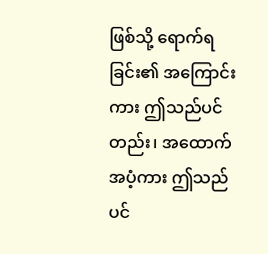ဖြစ်သို့ ရောက်ရခြင်း၏ အကြောင်းကား ဤသည်ပင်တည်း၊ အထောက်အပံ့ကား ဤသည်ပင်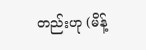တည်းဟု (မိန့်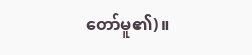တော်မူ၏)။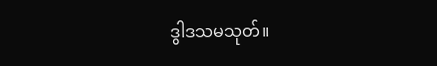ဒွါဒသမသုတ်။